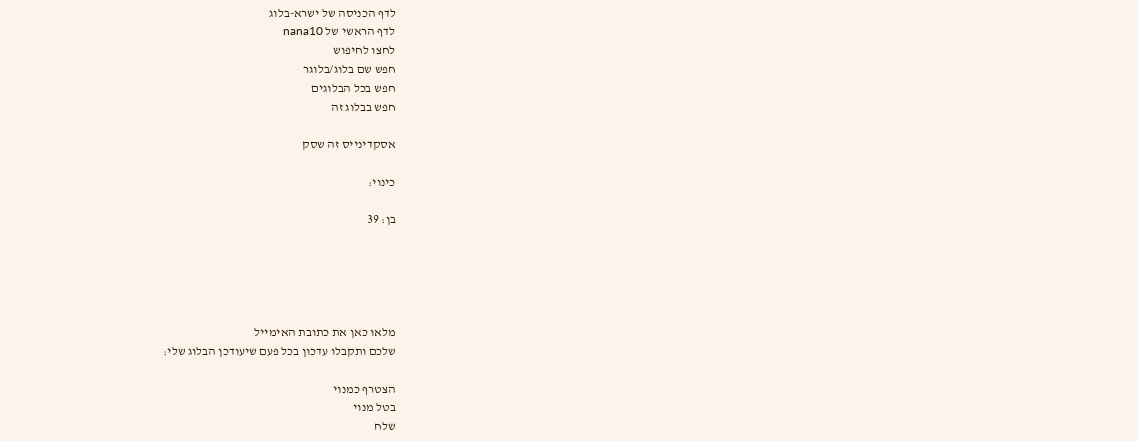לדף הכניסה של ישרא-בלוג
לדף הראשי של nana10
לחצו לחיפוש
חפש שם בלוג/בלוגר
חפש בכל הבלוגים
חפש בבלוג זה

אסקדינייס זה שסק

כינוי:

בן: 39





מלאו כאן את כתובת האימייל
שלכם ותקבלו עדכון בכל פעם שיעודכן הבלוג שלי:

הצטרף כמנוי
בטל מנוי
שלח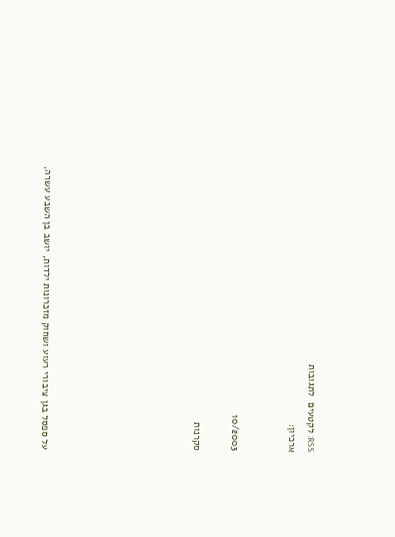RSS: לקטעים  לתגובות
ארכיון:


10/2003

סקרנות







על ספסל בגן ציבורי רעוע ושחוק מזכרונות ילדות, יושב בן השבע עשרה,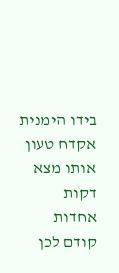בידו הימנית אקדח טעון אותו מצא  דקות אחדות קודם לכן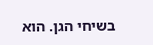בשיחי הגן. הוא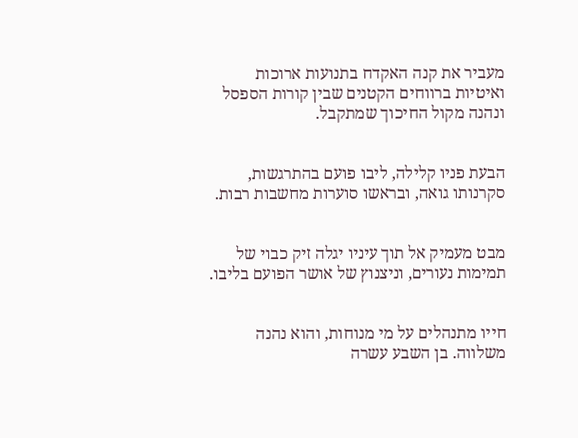מעביר את קנה האקדח בתנועות ארוכות ואיטיות ברווחים הקטנים שבין קורות הספסל ונהנה מקול החיכוך שמתקבל.


הבעת פניו קלילה, ליבו פועם בהתרגשות, סקרנותו גואה, ובראשו סוערות מחשבות רבות.


מבט מעמיק אל תוך עיניו יגלה זיק כבוי של תמימות נעורים, וניצנוץ של אושר הפועם בליבו.


חייו מתנהלים על מי מנוחות, והוא נהנה משלווה. בן השבע עשרה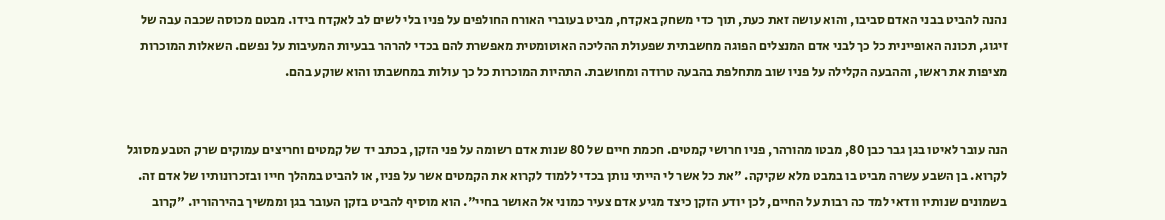נהנה להביט בבני האדם סביבו, והוא עושה זאת כעת, תוך כדי משחק באקדח, מביט בעוברי האורח החולפים על פניו בלי לשים לב לאקדח בידו. מבטם מכוסה שכבה עבה של זיגוג, תכונה האופיינית כל כך לבני אדם המנצלים הפוגה מחשבתית שפעולת ההליכה האוטומטית מאפשרת להם בכדי להרהר בבעיות המעיבות על נפשם. השאלות המוכרות מציפות את ראשו, וההבעה הקלילה על פניו שוב מתחלפת בהבעה טרודה ומחושבת. התהיות המוכרות כל כך עולות במחשבתו והוא שוקע בהם.


הנה עובר לאיטו בגן גבר כבן 80, מבטו מהורהר, פניו חרושי קמטים. חכמת חיים של 80 שנות אדם רשומה על פני הזקן, בכתב יד של קמטים וחריצים עמוקים שרק הטבע מסוגל לקרוא. בן השבע עשרה מביט בו במבט מלא שקיקה. "את כל אשר לי הייתי נותן בכדי ללמוד לקרוא את הקמטים אשר על פניו, או להביט במהלך חייו ובזכרונותיו של אדם זה. בשמונים שנותיו וודאי למד כה רבות על החיים, לכן יודע הזקן כיצד מגיע אדם צעיר כמוני אל האושר בחיי". הוא מוסיף להביט בזקן העובר בגן וממשיך בהירהוריו. "קרוב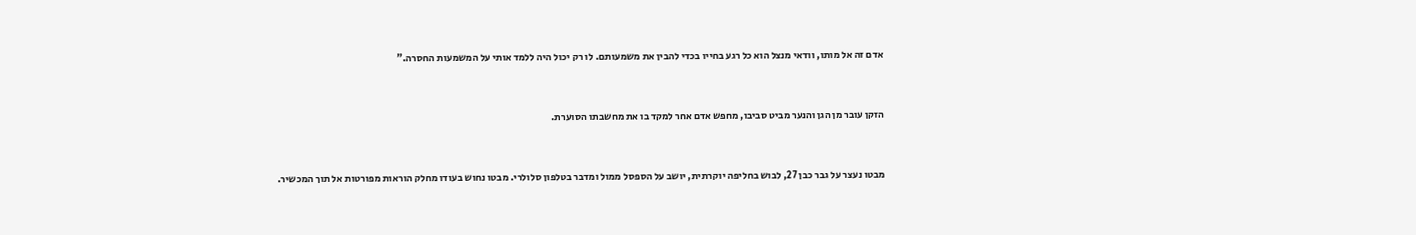אדם זה אל מותו, וודאי מנצל הוא כל רגע בחייו בכדי להבין את משמעותם. לו רק יכול היה ללמד אותי על המשמעות החסרה."


הזקן עובר מן הגן והנער מביט סביבו, מחפש אדם אחר למקד בו את מחשבתו הסוערת.


מבטו נעצר על גבר כבן 27, לבוש בחליפה יוקרתית, יושב על הספסל ממול ומדבר בטלפון סלולרי. מבטו נחוש בעודו מחלק הוראות מפורטות אל תוך המכשיר.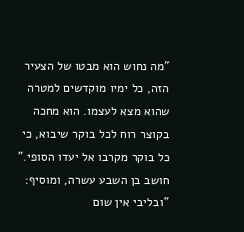"מה נחוש הוא מבטו של הצעיר הזה, כל ימיו מוקדשים למטרה שהוא מצא לעצמו. הוא מחכה בקוצר רוח לכל בוקר שיבוא, כי כל בוקר מקרבו אל יעדו הסופי." חושב בן השבע עשרה, ומוסיף: "ובליבי אין שום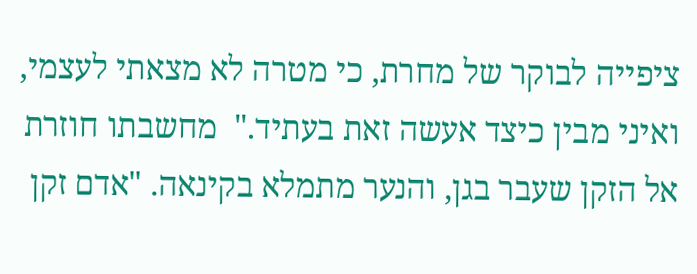ציפייה לבוקר של מחרת, כי מטרה לא מצאתי לעצמי, ואיני מבין כיצד אעשה זאת בעתיד."  מחשבתו חוזרת אל הזקן שעבר בגן, והנער מתמלא בקינאה. "אדם זקן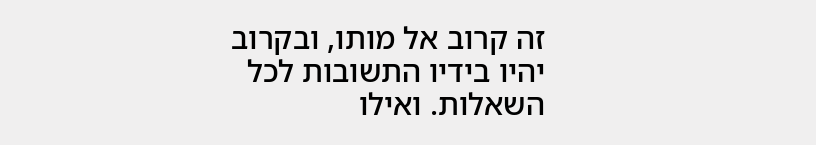זה קרוב אל מותו, ובקרוב יהיו בידיו התשובות לכל השאלות. ואילו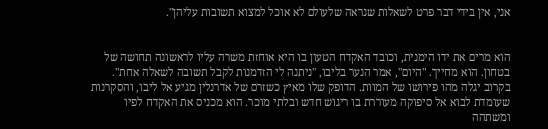אני, אין בידי דבר פרט לשאלות שנראה שלעולם לא אוכל למצוא תשובות עליהן".


הוא מרים את ידו הימנית, וכובד האקדח הטעון בו היא אוחזת משרה עליו לראשונה תחושה של בטחון. הוא מחייך. "היום", אמר הנער בליבו, "ניתנה לי הזדמנות לקבל תשובה לשאלה אחת". בקרוב יגלה מהו פירושו של המוות. הדופק שלו מאיץ כשזרם של אדרנלין מגיע אל ליבו, והסקרנות שעומדת לבוא אל סיפוקה מעוררת בו ריגוש חדש ובלתי מוכר. הוא מכניס את האקדח לפיו ומשתהה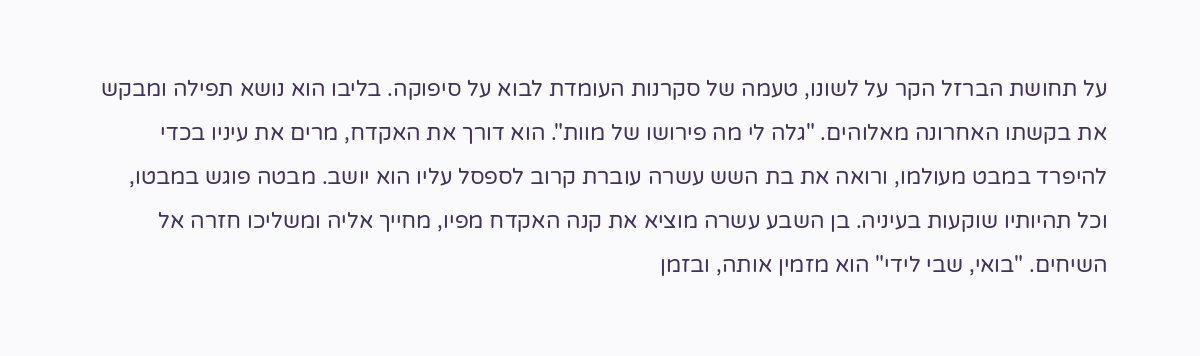על תחושת הברזל הקר על לשונו, טעמה של סקרנות העומדת לבוא על סיפוקה. בליבו הוא נושא תפילה ומבקש את בקשתו האחרונה מאלוהים. "גלה לי מה פירושו של מוות". הוא דורך את האקדח, מרים את עיניו בכדי להיפרד במבט מעולמו, ורואה את בת השש עשרה עוברת קרוב לספסל עליו הוא יושב. מבטה פוגש במבטו, וכל תהיותיו שוקעות בעיניה. בן השבע עשרה מוציא את קנה האקדח מפיו, מחייך אליה ומשליכו חזרה אל השיחים. "בואי, שבי לידי" הוא מזמין אותה, ובזמן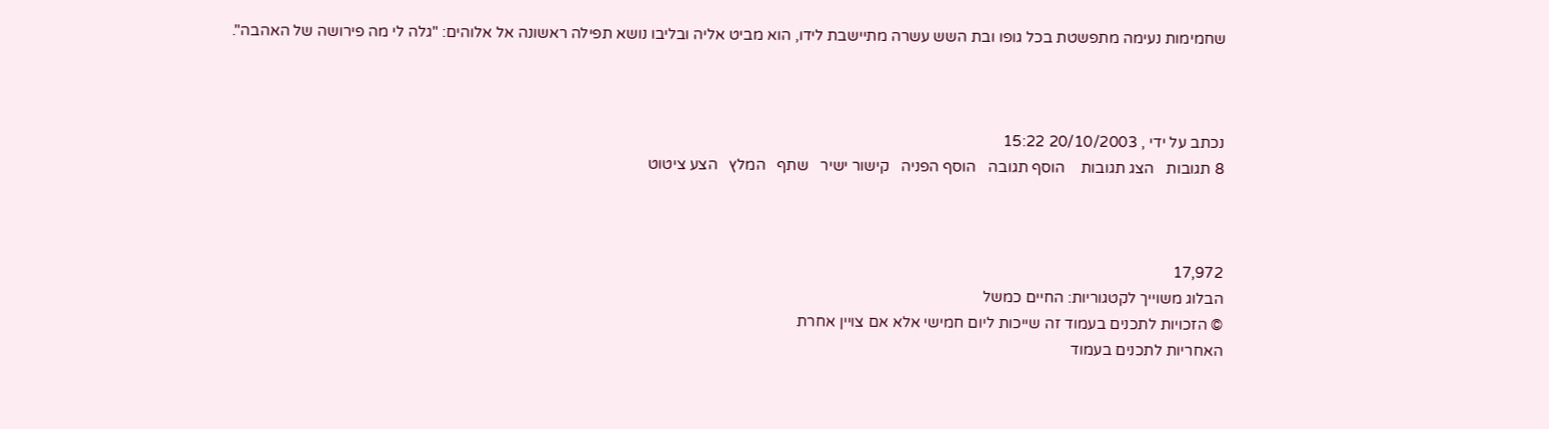שחמימות נעימה מתפשטת בכל גופו ובת השש עשרה מתיישבת לידו, הוא מביט אליה ובליבו נושא תפילה ראשונה אל אלוהים: "גלה לי מה פירושה של האהבה".



נכתב על ידי , 20/10/2003 15:22
8 תגובות   הצג תגובות    הוסף תגובה   הוסף הפניה   קישור ישיר   שתף   המלץ   הצע ציטוט



17,972
הבלוג משוייך לקטגוריות: החיים כמשל
© הזכויות לתכנים בעמוד זה שייכות ליום חמישי אלא אם צויין אחרת
האחריות לתכנים בעמוד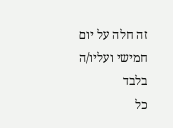זה חלה על יום חמישי ועליו/ה בלבד
כל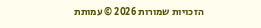הזכויות שמורות 2026 © עמותת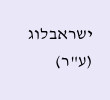ישראבלוג (ע"ר)